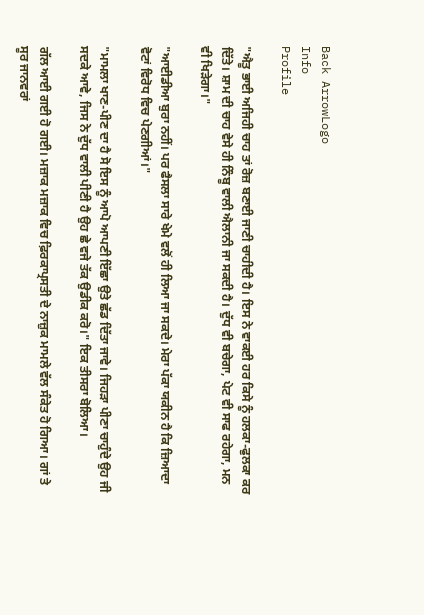Back ArrowLogo
Info
Profile

"ਐਤੂ ਭਾਈ ਅਜਿਹੀ ਚਾਹ ਤਾਂ ਰੋਜ਼ ਬਣਾਈ ਜਾਣੀ ਚਾਹੀਦੀ ਹੈ। ਇਸ ਨੇ ਵਾਕਈ ਹਰ ਕਿਸੇ ਨੂੰ ਹਲਕਾ-ਫੁਲਕਾ ਕਰ ਦਿੱਤੇ। ਸ਼ਾਮ ਦੀ ਚਾਹ ਵੇਸੇ ਹੀ ਨਿੰਬੂ ਵਾਲੀ ਐਲਾਨੀ ਜਾ ਸਕਦੀ ਹੈ। ਦੁੱਧ ਵੀ ਬਚੇਗਾ, ਪੇਟ ਵੀ ਸਾਫ ਰਹੇਗਾ, ਮਨ ਵੀ ਖਿੜੇਗਾ।"

"ਆਈਡੀਆ ਬੁਰਾ ਨਹੀਂ। ਪਰ ਫੈਸਲਾ ਸਾਰੇ ਖੇਮੇ ਵਲੋਂ ਹੀ ਲਿਆ ਜਾ ਸਕਦੇ। ਮੇਰਾ ਪੱਕਾ ਯਕੀਨ ਹੈ ਕਿ ਜ਼ਿਆਦਾ ਵੋਟਾਂ ਵਿਰੋਧ ਵਿਚ ਪੇਣਗੀਆਂ।"

"ਮਾਮਲਾ ਖਾਣ-ਪੀਣ ਦਾ ਹੈ ਸੋ ਇਸ ਨੂੰ ਆਪੋ ਆਪਣੀ ਇੱਛਾ ਉਤੇ ਛੱਡ ਦਿੱਤਾ ਜਾਵੇ। ਜਿਹੜਾ ਪੀਣਾ ਚਾਹੁੰਦੇ ਉਹ ਜੀ ਸਦਕੇ ਆਵੇ, ਜਿਸ ਨੇ ਦੁੱਧ ਵਾਲੀ ਪੀਣੀ ਹੈ ਉਹ ਛੇ ਵਜੇ ਤੱਕ ਉਡੀਕ ਕਰੋ।" ਇਕ ਤੀਸਰਾ ਬੋਲਿਆ।

ਗੱਲ ਆਈ ਗਈ ਹੋ ਗਈ। ਮਜ਼ਾਕ ਮਜ਼ਾਕ ਵਿਚ ਫ਼ਿਰਕਾਪ੍ਰਸਤੀ ਦੇ ਨਾਜ਼ੁਕ ਮਾਮਲੇ ਵੱਲ ਸੰਕੇਤ ਹੋ ਗਿਆ। ਗਾਂ ਤੇ ਸੂਰ ਜਾਨਵਰਾਂ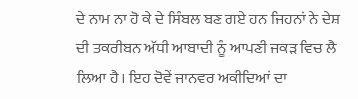ਦੇ ਨਾਮ ਨਾ ਹੋ ਕੇ ਦੇ ਸਿੰਬਲ ਬਣ ਗਏ ਹਨ ਜਿਹਨਾਂ ਨੇ ਦੇਸ਼ ਦੀ ਤਕਰੀਬਨ ਅੱਧੀ ਆਬਾਦੀ ਨੂੰ ਆਪਣੀ ਜਕੜ ਵਿਚ ਲੈ ਲਿਆ ਹੈ। ਇਹ ਦੋਵੇਂ ਜਾਨਵਰ ਅਕੀਦਿਆਂ ਦਾ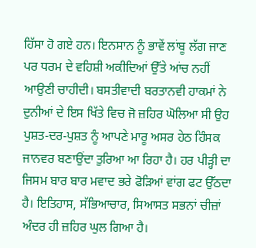ਹਿੱਸਾ ਹੋ ਗਏ ਹਨ। ਇਨਸਾਨ ਨੂੰ ਭਾਵੇਂ ਲਾਂਬੂ ਲੱਗ ਜਾਣ ਪਰ ਧਰਮ ਦੇ ਵਹਿਸ਼ੀ ਅਕੀਦਿਆਂ ਉੱਤੇ ਆਂਚ ਨਹੀਂ ਆਉਣੀ ਚਾਹੀਦੀ। ਬਸਤੀਵਾਦੀ ਬਰਤਾਨਵੀ ਹਾਕਮਾਂ ਨੇ ਦੁਨੀਆਂ ਦੇ ਇਸ ਖਿੱਤੇ ਵਿਚ ਜੋ ਜ਼ਹਿਰ ਘੋਲਿਆ ਸੀ ਉਹ ਪੁਸ਼ਤ-ਦਰ-ਪੁਸ਼ਤ ਨੂੰ ਆਪਣੇ ਮਾਰੂ ਅਸਰ ਹੇਠ ਹਿੰਸਕ ਜਾਨਵਰ ਬਣਾਉਂਦਾ ਤੁਰਿਆ ਆ ਰਿਹਾ ਹੈ। ਹਰ ਪੀੜ੍ਹੀ ਦਾ ਜਿਸਮ ਬਾਰ ਬਾਰ ਮਵਾਦ ਭਰੇ ਫੋੜਿਆਂ ਵਾਂਗ ਫਟ ਉੱਠਦਾ ਹੈ। ਇਤਿਹਾਸ, ਸੱਭਿਆਚਾਰ, ਸਿਆਸਤ ਸਭਨਾਂ ਚੀਜ਼ਾਂ ਅੰਦਰ ਹੀ ਜ਼ਹਿਰ ਘੁਲ ਗਿਆ ਹੈ।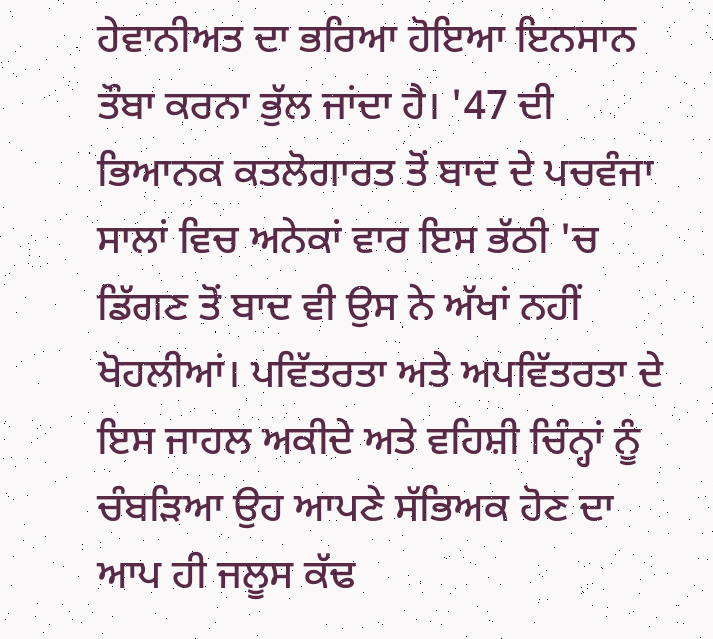ਹੇਵਾਨੀਅਤ ਦਾ ਭਰਿਆ ਹੋਇਆ ਇਨਸਾਨ ਤੌਬਾ ਕਰਨਾ ਭੁੱਲ ਜਾਂਦਾ ਹੈ। '47 ਦੀ ਭਿਆਨਕ ਕਤਲੋਗਾਰਤ ਤੋਂ ਬਾਦ ਦੇ ਪਚਵੰਜਾ ਸਾਲਾਂ ਵਿਚ ਅਨੇਕਾਂ ਵਾਰ ਇਸ ਭੱਠੀ 'ਚ ਡਿੱਗਣ ਤੋਂ ਬਾਦ ਵੀ ਉਸ ਨੇ ਅੱਖਾਂ ਨਹੀਂ ਖੋਹਲੀਆਂ। ਪਵਿੱਤਰਤਾ ਅਤੇ ਅਪਵਿੱਤਰਤਾ ਦੇ ਇਸ ਜਾਹਲ ਅਕੀਦੇ ਅਤੇ ਵਹਿਸ਼ੀ ਚਿੰਨ੍ਹਾਂ ਨੂੰ ਚੰਬੜਿਆ ਉਹ ਆਪਣੇ ਸੱਭਿਅਕ ਹੋਣ ਦਾ ਆਪ ਹੀ ਜਲੂਸ ਕੱਢ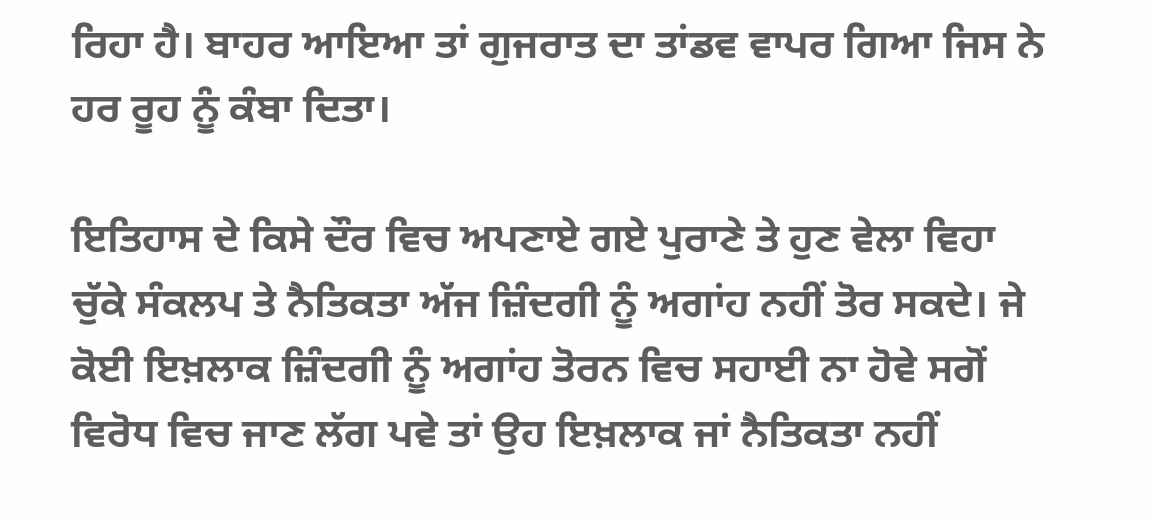ਰਿਹਾ ਹੈ। ਬਾਹਰ ਆਇਆ ਤਾਂ ਗੁਜਰਾਤ ਦਾ ਤਾਂਡਵ ਵਾਪਰ ਗਿਆ ਜਿਸ ਨੇ ਹਰ ਰੂਹ ਨੂੰ ਕੰਬਾ ਦਿਤਾ।

ਇਤਿਹਾਸ ਦੇ ਕਿਸੇ ਦੌਰ ਵਿਚ ਅਪਣਾਏ ਗਏ ਪੁਰਾਣੇ ਤੇ ਹੁਣ ਵੇਲਾ ਵਿਹਾ ਚੁੱਕੇ ਸੰਕਲਪ ਤੇ ਨੈਤਿਕਤਾ ਅੱਜ ਜ਼ਿੰਦਗੀ ਨੂੰ ਅਗਾਂਹ ਨਹੀਂ ਤੋਰ ਸਕਦੇ। ਜੇ ਕੋਈ ਇਖ਼ਲਾਕ ਜ਼ਿੰਦਗੀ ਨੂੰ ਅਗਾਂਹ ਤੋਰਨ ਵਿਚ ਸਹਾਈ ਨਾ ਹੋਵੇ ਸਗੋਂ ਵਿਰੋਧ ਵਿਚ ਜਾਣ ਲੱਗ ਪਵੇ ਤਾਂ ਉਹ ਇਖ਼ਲਾਕ ਜਾਂ ਨੈਤਿਕਤਾ ਨਹੀਂ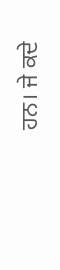ਹਨ। ਜੇ ਕਦੇ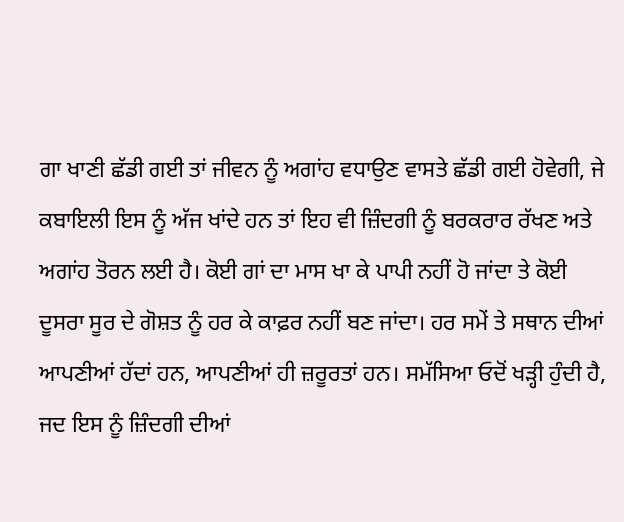ਗਾ ਖਾਣੀ ਛੱਡੀ ਗਈ ਤਾਂ ਜੀਵਨ ਨੂੰ ਅਗਾਂਹ ਵਧਾਉਣ ਵਾਸਤੇ ਛੱਡੀ ਗਈ ਹੋਵੇਗੀ, ਜੇ ਕਬਾਇਲੀ ਇਸ ਨੂੰ ਅੱਜ ਖਾਂਦੇ ਹਨ ਤਾਂ ਇਹ ਵੀ ਜ਼ਿੰਦਗੀ ਨੂੰ ਬਰਕਰਾਰ ਰੱਖਣ ਅਤੇ ਅਗਾਂਹ ਤੋਰਨ ਲਈ ਹੈ। ਕੋਈ ਗਾਂ ਦਾ ਮਾਸ ਖਾ ਕੇ ਪਾਪੀ ਨਹੀਂ ਹੋ ਜਾਂਦਾ ਤੇ ਕੋਈ ਦੂਸਰਾ ਸੂਰ ਦੇ ਗੋਸ਼ਤ ਨੂੰ ਹਰ ਕੇ ਕਾਫ਼ਰ ਨਹੀਂ ਬਣ ਜਾਂਦਾ। ਹਰ ਸਮੇਂ ਤੇ ਸਥਾਨ ਦੀਆਂ ਆਪਣੀਆਂ ਹੱਦਾਂ ਹਨ, ਆਪਣੀਆਂ ਹੀ ਜ਼ਰੂਰਤਾਂ ਹਨ। ਸਮੱਸਿਆ ਓਦੋਂ ਖੜ੍ਹੀ ਹੁੰਦੀ ਹੈ, ਜਦ ਇਸ ਨੂੰ ਜ਼ਿੰਦਗੀ ਦੀਆਂ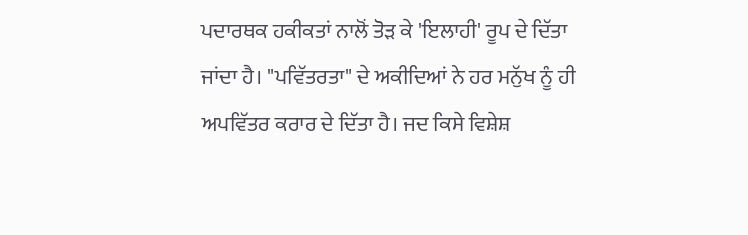ਪਦਾਰਥਕ ਹਕੀਕਤਾਂ ਨਾਲੋਂ ਤੋੜ ਕੇ 'ਇਲਾਹੀ' ਰੂਪ ਦੇ ਦਿੱਤਾ ਜਾਂਦਾ ਹੈ। "ਪਵਿੱਤਰਤਾ" ਦੇ ਅਕੀਦਿਆਂ ਨੇ ਹਰ ਮਨੁੱਖ ਨੂੰ ਹੀ ਅਪਵਿੱਤਰ ਕਰਾਰ ਦੇ ਦਿੱਤਾ ਹੈ। ਜਦ ਕਿਸੇ ਵਿਸ਼ੇਸ਼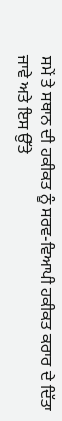ਸਮੇਂ ਤੇ ਸਥਾਨ ਦੀ ਹਕੀਕਤ ਨੂੰ ਸਰਵ-ਵਿਆਪੀ ਹਕੀਕਤ ਕਰਾਰ ਦੇ ਦਿੱਤਾ ਜਾਵੇ ਅਤੇ ਇਸ ਉੱਤੇ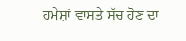ਹਮੇਸ਼ਾਂ ਵਾਸਤੇ ਸੱਚ ਹੋਣ ਦਾ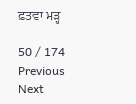ਫ਼ਤਵਾ ਮੜ੍ਹ

50 / 174
Previous
Next